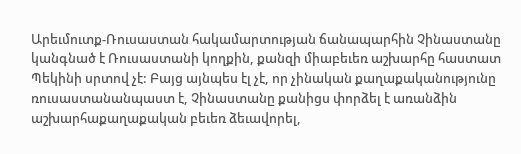Արեւմուտք-Ռուսաստան հակամարտության ճանապարհին Չինաստանը կանգնած է Ռուսաստանի կողքին, քանզի միաբեւեռ աշխարհը հաստատ Պեկինի սրտով չէ: Բայց այնպես էլ չէ, որ չինական քաղաքականությունը ռուսաստանանպաստ է, Չինաստանը քանիցս փորձել է առանձին աշխարհաքաղաքական բեւեռ ձեւավորել,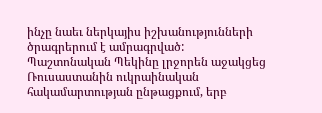ինչը նաեւ ներկայիս իշխանությունների ծրագրերում է ամրագրված:
Պաշտոնական Պեկինը լրջորեն աջակցեց Ռուսաստանին ուկրաինական հակամարտության ընթացքում, երբ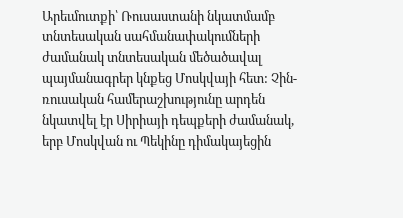Արեւմուտքի՝ Ռուսաստանի նկատմամբ տնտեսական սահմանափակումների ժամանակ տնտեսական մեծածավալ պայմանագրեր կնքեց Մոսկվայի հետ: Չին-ռուսական համերաշխությունը արդեն նկատվել էր Սիրիայի դեպքերի ժամանակ, երբ Մոսկվան ու Պեկինը դիմակայեցին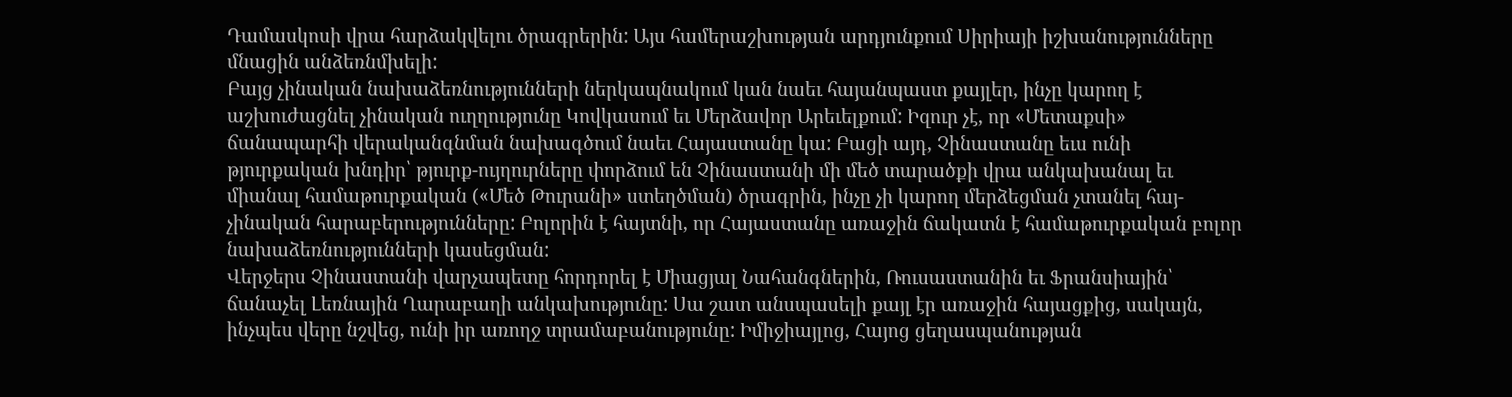Դամասկոսի վրա հարձակվելու ծրագրերին: Այս համերաշխության արդյունքում Սիրիայի իշխանությունները մնացին անձեռնմխելի:
Բայց չինական նախաձեռնությունների ներկապնակում կան նաեւ հայանպաստ քայլեր, ինչը կարող է աշխուժացնել չինական ուղղությունը Կովկասում եւ Մերձավոր Արեւելքում: Իզուր չէ, որ «Մետաքսի» ճանապարհի վերականգնման նախագծում նաեւ Հայաստանը կա: Բացի այդ, Չինաստանը եւս ունի թյուրքական խնդիր՝ թյուրք-ույղուրները փորձում են Չինաստանի մի մեծ տարածքի վրա անկախանալ եւ միանալ համաթուրքական («Մեծ Թուրանի» ստեղծման) ծրագրին, ինչը չի կարող մերձեցման չտանել հայ-չինական հարաբերությունները: Բոլորին է հայտնի, որ Հայաստանը առաջին ճակատն է համաթուրքական բոլոր նախաձեռնությունների կասեցման:
Վերջերս Չինաստանի վարչապետը հորդորել է Միացյալ Նահանգներին, Ռուսաստանին եւ Ֆրանսիային՝ ճանաչել Լեռնային Ղարաբաղի անկախությունը: Սա շատ անսպասելի քայլ էր առաջին հայացքից, սակայն, ինչպես վերը նշվեց, ունի իր առողջ տրամաբանությունը: Իմիջիայլոց, Հայոց ցեղասպանության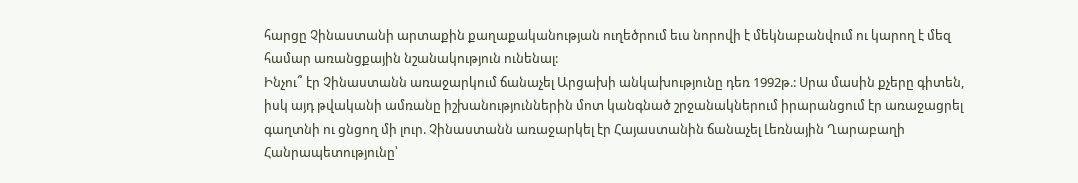հարցը Չինաստանի արտաքին քաղաքականության ուղեծրում եւս նորովի է մեկնաբանվում ու կարող է մեզ համար առանցքային նշանակություն ունենալ:
Ինչու՞ էր Չինաստանն առաջարկում ճանաչել Արցախի անկախությունը դեռ 1992թ.: Սրա մասին քչերը գիտեն, իսկ այդ թվականի ամռանը իշխանություններին մոտ կանգնած շրջանակներում իրարանցում էր առաջացրել գաղտնի ու ցնցող մի լուր. Չինաստանն առաջարկել էր Հայաստանին ճանաչել Լեռնային Ղարաբաղի Հանրապետությունը՝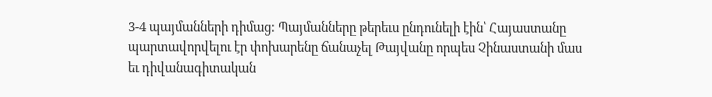3-4 պայմանների դիմաց: Պայմանները թերեւս ընդունելի էին՝ Հայաստանը պարտավորվելու էր փոխարենը ճանաչել Թայվանը որպես Չինաստանի մաս եւ դիվանագիտական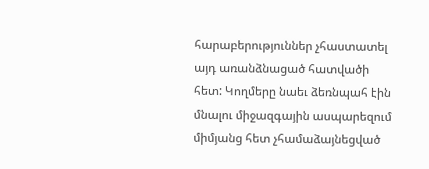հարաբերություններ չհաստատել այդ առանձնացած հատվածի հետ: Կողմերը նաեւ ձեռնպահ էին մնալու միջազգային ասպարեզում միմյանց հետ չհամաձայնեցված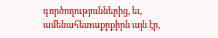գործողություններից, եւ, ամենահետաքրքիրն այն էր,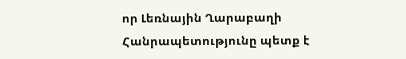որ Լեռնային Ղարաբաղի Հանրապետությունը պետք է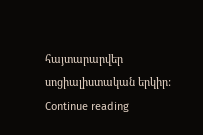հայտարարվեր սոցիալիստական երկիր: Continue reading